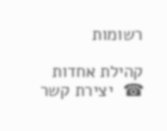רשומות

קהילת אחדות
☎  יצירת קשר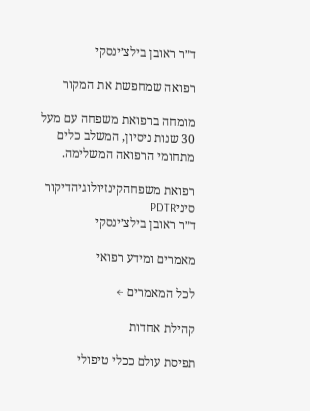ד״ר ראובן בילצ׳ינסקי

רפואה שמחפשת את המקור

מומחה ברפואת משפחה עם מעל 30 שנות ניסיון, המשלב כלים מתחומי הרפואה המשלימה.

רפואת משפחהקינזיולוגיהדיקור סיניPDTR
ד״ר ראובן בילצ׳ינסקי

מאמרים ומידע רפואי

לכל המאמרים ←

קהילת אחדות

תפיסת עולם ככלי טיפולי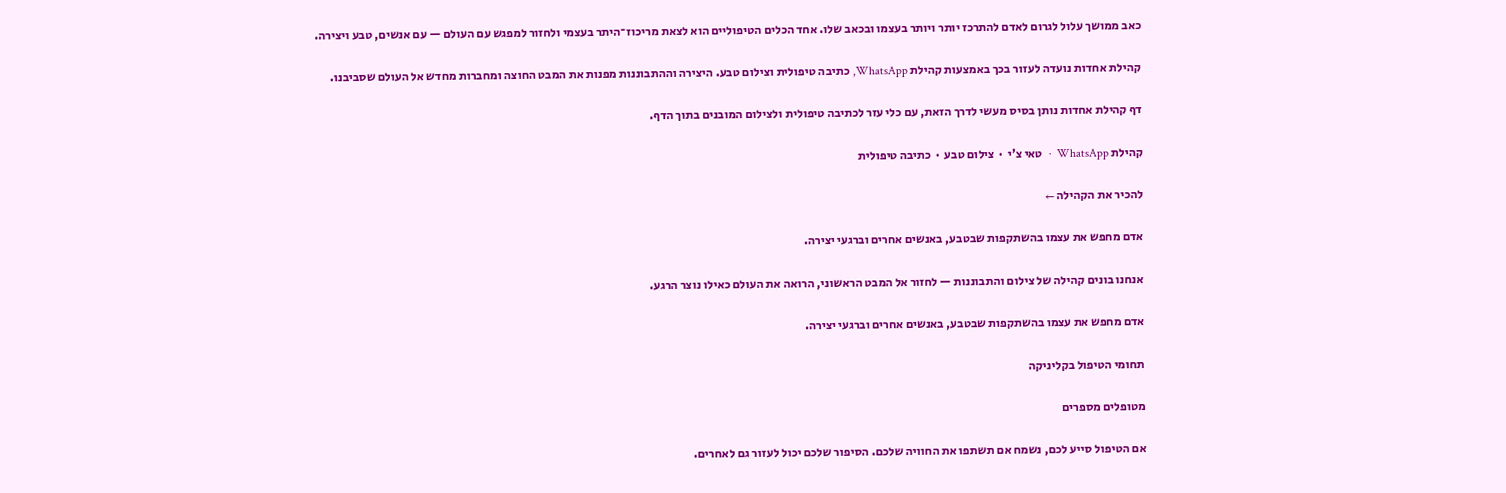כאב ממושך עלול לגרום לאדם להתרכז יותר ויותר בעצמו ובכאב שלו. אחד הכלים הטיפוליים הוא לצאת מריכוז־היתר בעצמי ולחזור למפגש עם העולם — עם אנשים, טבע ויצירה.

קהילת אחדות נועדה לעזור בכך באמצעות קהילת WhatsApp, כתיבה טיפולית וצילום טבע. היצירה וההתבוננות מפנות את המבט החוצה ומחברות מחדש אל העולם שסביבנו.

דף קהילת אחדות נותן בסיס מעשי לדרך הזאת, עם כלי עזר לכתיבה טיפולית ולצילום המובנים בתוך הדף.

קהילת WhatsApp  ·  טאי צ'י  ·  צילום טבע  ·  כתיבה טיפולית

להכיר את הקהילה ←

אדם מחפש את עצמו בהשתקפות שבטבע, באנשים אחרים וברגעי יצירה.

אנחנו בונים קהילה של צילום והתבוננות — לחזור אל המבט הראשוני, הרואה את העולם כאילו נוצר הרגע.

אדם מחפש את עצמו בהשתקפות שבטבע, באנשים אחרים וברגעי יצירה.

תחומי הטיפול בקליניקה

מטופלים מספרים

אם הטיפול סייע לכם, נשמח אם תשתפו את החוויה שלכם. הסיפור שלכם יכול לעזור גם לאחרים.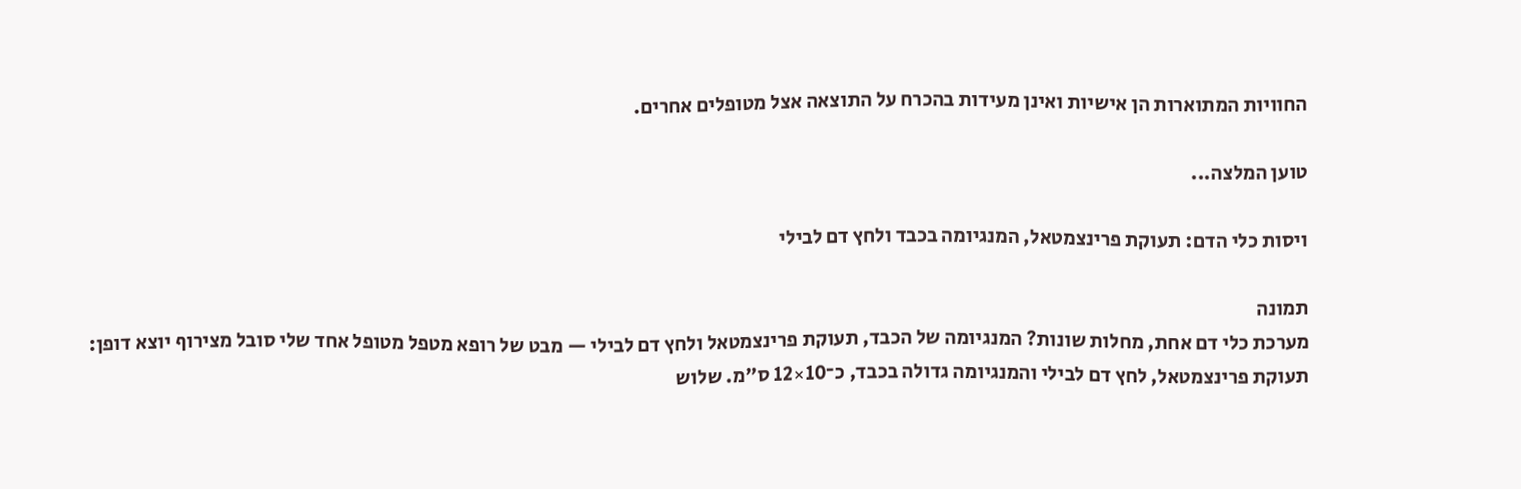החוויות המתוארות הן אישיות ואינן מעידות בהכרח על התוצאה אצל מטופלים אחרים.

טוען המלצה...

ויסות כלי הדם: תעוקת פרינצמטאל, המנגיומה בכבד ולחץ דם לבילי

תמונה
מערכת כלי דם אחת, מחלות שונות? המנגיומה של הכבד, תעוקת פרינצמטאל ולחץ דם לבילי — מבט של רופא מטפל מטופל אחד שלי סובל מצירוף יוצא דופן: תעוקת פרינצמטאל, לחץ דם לבילי והמנגיומה גדולה בכבד, כ־10×12 ס״מ. שלוש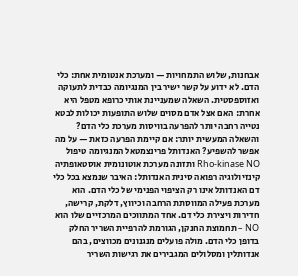אבחנות, שלוש התמחויות — ומערכת אנטומית אחת: כלי הדם. לא ידוע על קשר ישיר בין המנגיומה כבדית לתעוקה ואזוספסטית. השאלה שמעניינת אותי כרופא מטפל היא אחרת: האם אצל אדם מסוים שלוש התופעות יכולות לבטא נטייה רחבה יותר להפרעה בוויסות מערכת כלי הדם? והשאלה המעשית יותר: אם קיימת הפרעה כזאת — על מה אפשר להשפיע? האנדותל פרינצמטאל המנגיומה טיפול Rho-kinase NO ותזונה מערכת אוטונומית אוסטאופתיה קינזיולוגיה רפואה סינית האנדותל: האיבר שנמצא בכל כלי דם האנדותל אינו רק הציפוי הפנימי של כלי הדם. הוא מערכת פעילה המווסתת הרחבה וכיווץ, דלקת, קרישה, חדירות ויצירת כלי דם. אחד המתווכים המרכזיים שלו הוא NO – תחמוצת החנקן, הגורמת להרפיית השריר החלק בדופן כלי הדם. מולה פועלים מנגנונים מכווצים, בהם אנדותלין ומסלולים המגבירים את רגישות השריר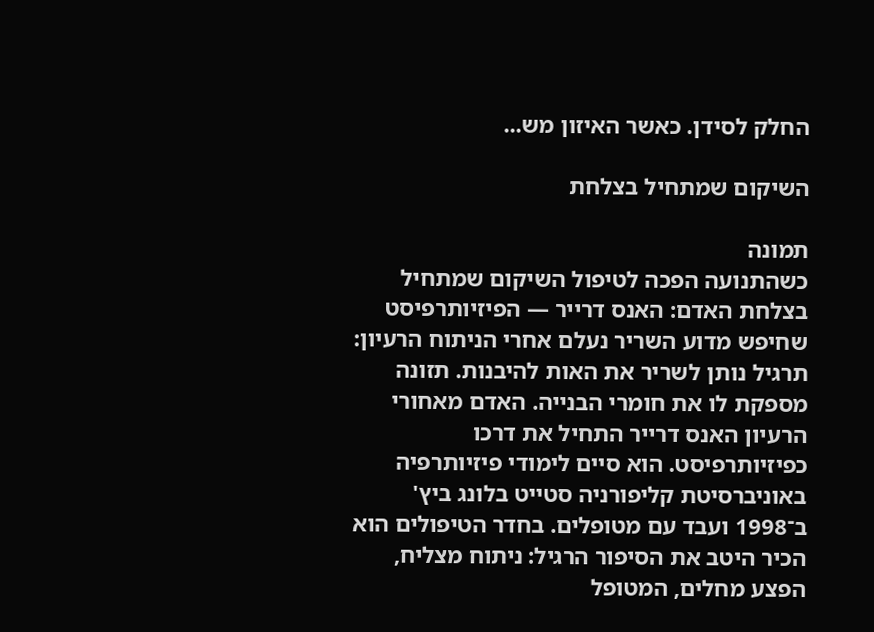החלק לסידן. כאשר האיזון מש...

השיקום שמתחיל בצלחת

תמונה
כשהתנועה הפכה לטיפול השיקום שמתחיל בצלחת האדם: האנס דרייר — הפיזיותרפיסט שחיפש מדוע השריר נעלם אחרי הניתוח הרעיון: תרגיל נותן לשריר את האות להיבנות. תזונה מספקת לו את חומרי הבנייה. האדם מאחורי הרעיון האנס דרייר התחיל את דרכו כפיזיותרפיסט. הוא סיים לימודי פיזיותרפיה באוניברסיטת קליפורניה סטייט בלונג ביץ' ב־1998 ועבד עם מטופלים. בחדר הטיפולים הוא הכיר היטב את הסיפור הרגיל: ניתוח מצליח, הפצע מחלים, המטופל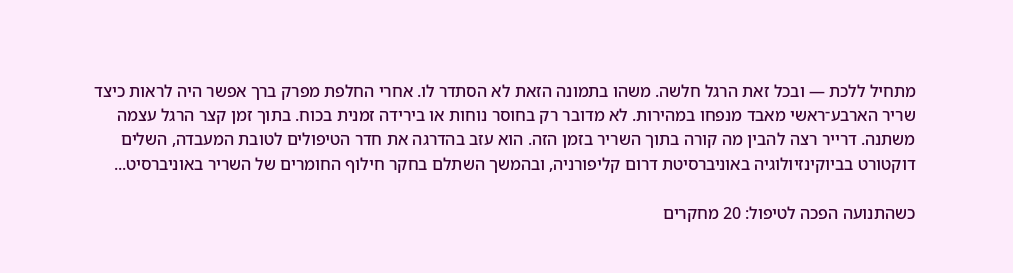מתחיל ללכת — ובכל זאת הרגל חלשה. משהו בתמונה הזאת לא הסתדר לו. אחרי החלפת מפרק ברך אפשר היה לראות כיצד שריר הארבע־ראשי מאבד מנפחו במהירות. לא מדובר רק בחוסר נוחות או בירידה זמנית בכוח. בתוך זמן קצר הרגל עצמה משתנה. דרייר רצה להבין מה קורה בתוך השריר בזמן הזה. הוא עזב בהדרגה את חדר הטיפולים לטובת המעבדה, השלים דוקטורט בביוקינזיולוגיה באוניברסיטת דרום קליפורניה, ובהמשך השתלם בחקר חילוף החומרים של השריר באוניברסיט...

כשהתנועה הפכה לטיפול: 20 מחקרים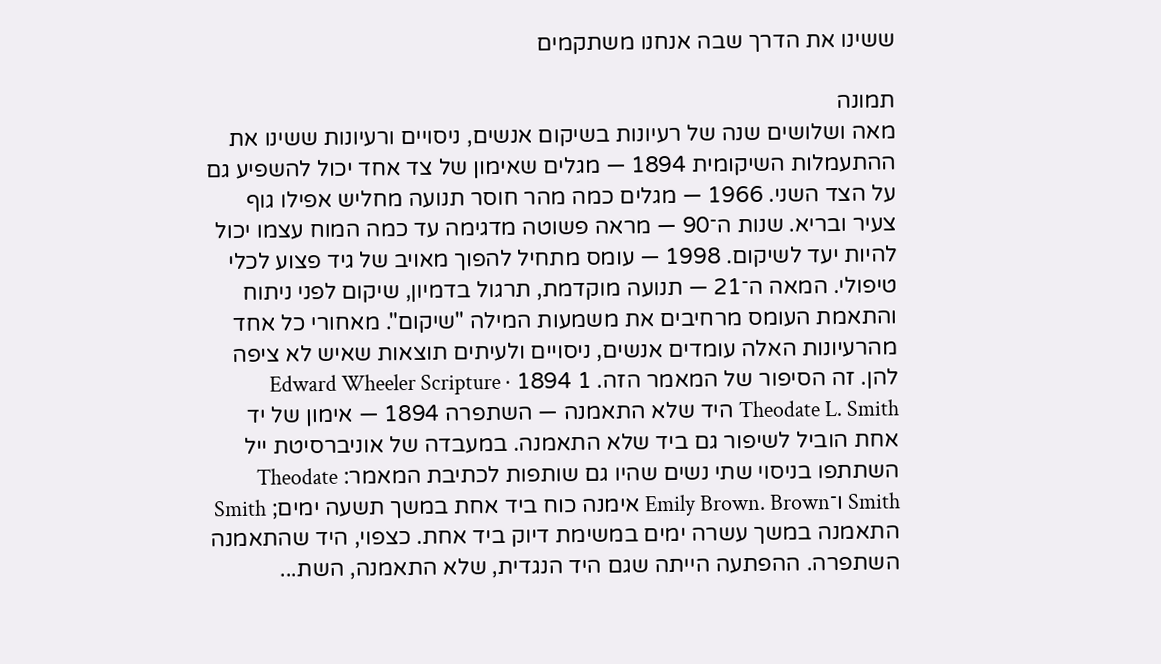ששינו את הדרך שבה אנחנו משתקמים

תמונה
מאה ושלושים שנה של רעיונות בשיקום אנשים, ניסויים ורעיונות ששינו את ההתעמלות השיקומית 1894 — מגלים שאימון של צד אחד יכול להשפיע גם על הצד השני. 1966 — מגלים כמה מהר חוסר תנועה מחליש אפילו גוף צעיר ובריא. שנות ה־90 — מראה פשוטה מדגימה עד כמה המוח עצמו יכול להיות יעד לשיקום. 1998 — עומס מתחיל להפוך מאויב של גיד פצוע לכלי טיפולי. המאה ה־21 — תנועה מוקדמת, תרגול בדמיון, שיקום לפני ניתוח והתאמת העומס מרחיבים את משמעות המילה "שיקום". מאחורי כל אחד מהרעיונות האלה עומדים אנשים, ניסויים ולעיתים תוצאות שאיש לא ציפה להן. זה הסיפור של המאמר הזה. 1 1894 Edward Wheeler Scripture · Theodate L. Smith היד שלא התאמנה — השתפרה 1894 — אימון של יד אחת הוביל לשיפור גם ביד שלא התאמנה. במעבדה של אוניברסיטת ייל השתתפו בניסוי שתי נשים שהיו גם שותפות לכתיבת המאמר: Theodate Smith ו־Emily Brown. Brown אימנה כוח ביד אחת במשך תשעה ימים; Smith התאמנה במשך עשרה ימים במשימת דיוק ביד אחת. כצפוי, היד שהתאמנה השתפרה. ההפתעה הייתה שגם היד הנגדית, שלא התאמנה, השת...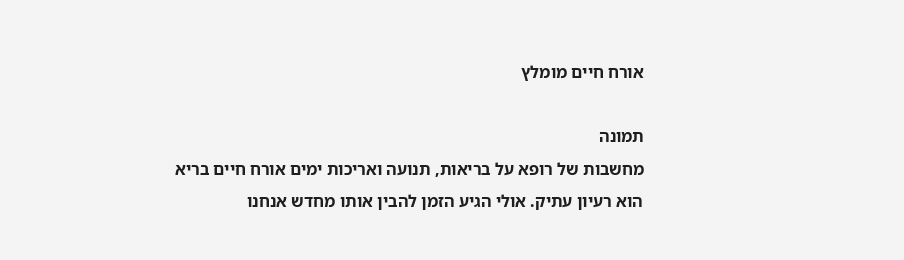אורח חיים מומלץ

תמונה
מחשבות של רופא על בריאות, תנועה ואריכות ימים אורח חיים בריא הוא רעיון עתיק. אולי הגיע הזמן להבין אותו מחדש אנחנו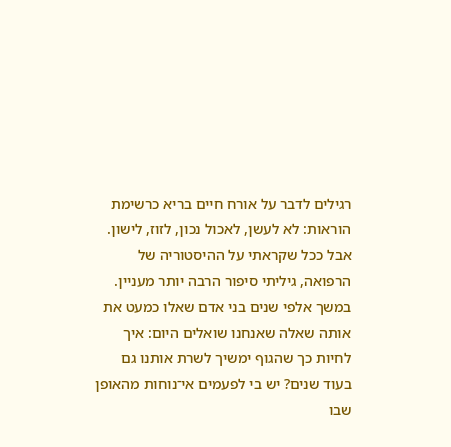רגילים לדבר על אורח חיים בריא כרשימת הוראות: לא לעשן, לאכול נכון, לזוז, לישון. אבל ככל שקראתי על ההיסטוריה של הרפואה, גיליתי סיפור הרבה יותר מעניין. במשך אלפי שנים בני אדם שאלו כמעט את אותה שאלה שאנחנו שואלים היום: איך לחיות כך שהגוף ימשיך לשרת אותנו גם בעוד שנים? יש בי לפעמים אי־נוחות מהאופן שבו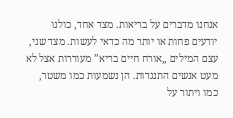אנחנו מדברים על בריאות. מצד אחד, כולנו יודעים פחות או יותר מה כדאי לעשות. מצד שני, עצם המילים „אורח חיים בריא” מעוררות אצל לא מעט אנשים התנגדות. הן נשמעות כמו משטר, כמו ויתור על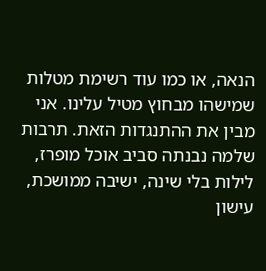הנאה, או כמו עוד רשימת מטלות שמישהו מבחוץ מטיל עלינו. אני מבין את ההתנגדות הזאת. תרבות שלמה נבנתה סביב אוכל מופרז, לילות בלי שינה, ישיבה ממושכת, עישון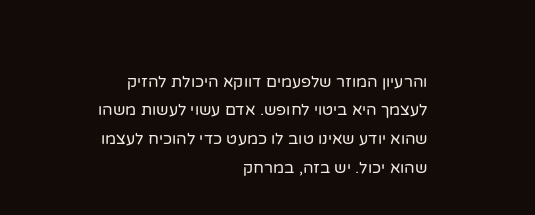והרעיון המוזר שלפעמים דווקא היכולת להזיק לעצמך היא ביטוי לחופש. אדם עשוי לעשות משהו שהוא יודע שאינו טוב לו כמעט כדי להוכיח לעצמו שהוא יכול. יש בזה, במרחק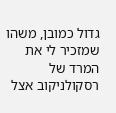גדול כמובן, משהו שמזכיר לי את המרד של רסקולניקוב אצל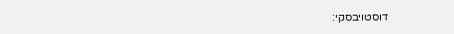דוסטויבסקי: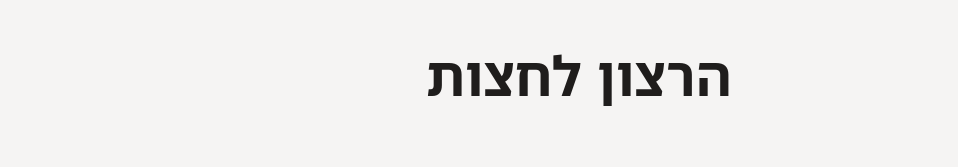הרצון לחצות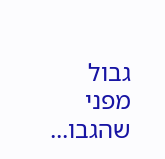גבול מפני שהגבו...